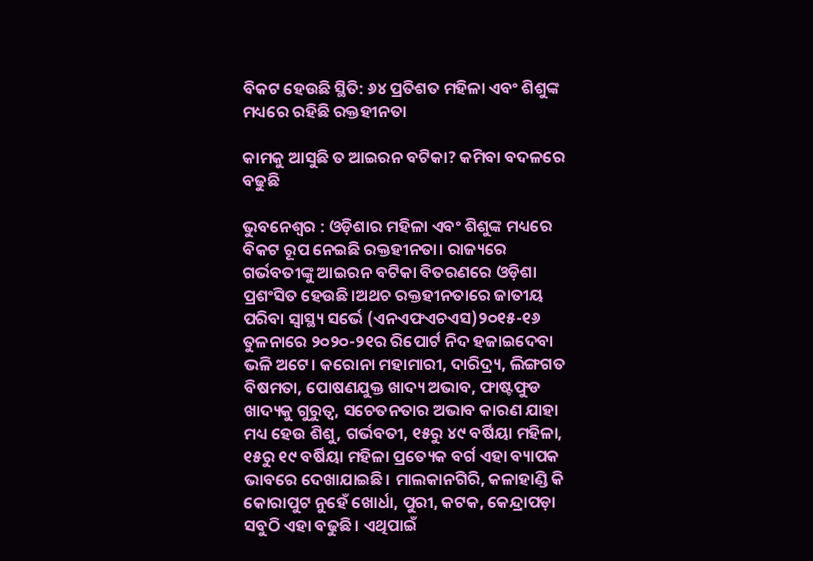ବିକଟ ହେଉଛି ସ୍ଥିତି: ୬୪ ପ୍ରତିଶତ ମହିଳା ଏବଂ ଶିଶୁଙ୍କ ମଧ୍ୟରେ ରହିଛି ରକ୍ତହୀନତା

କାମକୁ ଆସୁଛି ତ ଆଇରନ ବଟିକା? କମିବା ବଦଳରେ ବଢୁଛି

ଭୁବନେଶ୍ୱର : ଓଡ଼ିଶାର ମହିଳା ଏବଂ ଶିଶୁଙ୍କ ମଧ୍ୟରେ ବିକଟ ରୂପ ନେଇଛି ରକ୍ତହୀନତା। ରାଜ୍ୟରେ ଗର୍ଭବତୀଙ୍କୁ ଆଇରନ ବଟିକା ବିତରଣରେ ଓଡ଼ିଶା ପ୍ରଶଂସିତ ହେଉଛି।ଅଥଚ ରକ୍ତହୀନତାରେ ଜାତୀୟ ପରିବା ସ୍ବାସ୍ଥ୍ୟ ସର୍ଭେ (ଏନଏଫଏଚଏସ)୨୦୧୫-୧୬ ତୁଳନାରେ ୨୦୨୦-୨୧ର ରିପୋର୍ଟ ନିଦ ହଜାଇଦେବା ଭଳି ଅଟେ। କରୋନା ମହାମାରୀ, ଦାରିଦ୍ର୍ୟ, ଲିଙ୍ଗଗତ ବିଷମତା, ପୋଷଣଯୁକ୍ତ ଖାଦ୍ୟ ଅଭାବ, ଫାଷ୍ଟଫୁଡ ଖାଦ୍ୟକୁ ଗୁରୁତ୍ବ, ସଚେତନତାର ଅଭାବ କାରଣ ଯାହା ମଧ୍ୟ ହେଉ ଶିଶୁ, ଗର୍ଭବତୀ, ୧୫ରୁ ୪୯ ବର୍ଷିୟା ମହିଳା, ୧୫ରୁ ୧୯ ବର୍ଷିୟା ମହିଳା ପ୍ରତ୍ୟେକ ବର୍ଗ ଏହା ବ୍ୟାପକ ଭାବରେ ଦେଖାଯାଇଛି। ମାଲକାନଗିରି, କଳାହାଣ୍ଡି କି କୋରାପୁଟ ନୁହେଁ ଖୋର୍ଧା, ପୁରୀ, କଟକ, କେନ୍ଦ୍ରାପଡ଼ା ସବୁଠି ଏହା ବଢୁଛି। ଏଥିପାଇଁ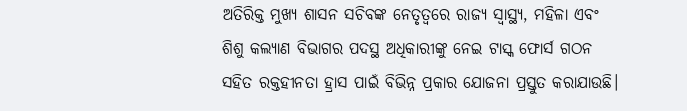ଅତିରିକ୍ତ ମୁଖ୍ୟ ଶାସନ ସଚିବଙ୍କ ନେତୃତ୍ବରେ ରାଜ୍ୟ ସ୍ବାସ୍ଥ୍ୟ, ମହିଳା ଏବଂ ଶିଶୁ କଲ୍ୟାଣ ବିଭାଗର ପଦସ୍ଥ ଅଧିକାରୀଙ୍କୁ ନେଇ ଟାସ୍କ ଫୋର୍ସ ଗଠନ ସହିତ ରକ୍ତହୀନତା ହ୍ରାସ ପାଇଁ ବିଭିନ୍ନ ପ୍ରକାର ଯୋଜନା ପ୍ରସ୍ତୁତ କରାଯାଉଛି।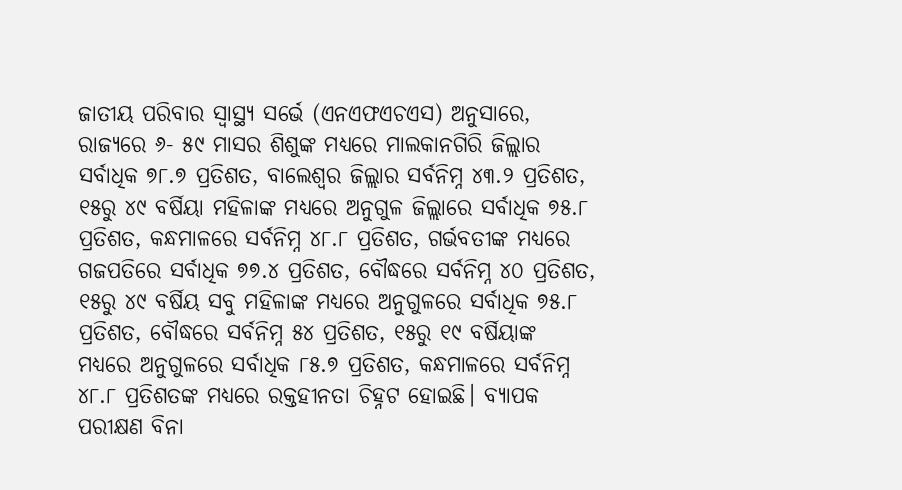ଜାତୀୟ ପରିବାର ସ୍ବାସ୍ଥ୍ୟ ସର୍ଭେ (ଏନଏଫଏଚଏସ) ଅନୁସାରେ, ରାଜ୍ୟରେ ୬- ୫୯ ମାସର ଶିଶୁଙ୍କ ମଧ୍ୟରେ ମାଲକାନଗିରି ଜିଲ୍ଲାର ସର୍ବାଧିକ ୭୮.୭ ପ୍ରତିଶତ, ବାଲେଶ୍ବର ଜିଲ୍ଲାର ସର୍ବନିମ୍ନ ୪୩.୨ ପ୍ରତିଶତ, ୧୫ରୁ ୪୯ ବର୍ଷିୟା ମହିଳାଙ୍କ ମଧ୍ୟରେ ଅନୁଗୁଳ ଜିଲ୍ଲାରେ ସର୍ବାଧିକ ୭୫.୮ ପ୍ରତିଶତ, କନ୍ଧମାଳରେ ସର୍ବନିମ୍ନ ୪୮.୮ ପ୍ରତିଶତ, ଗର୍ଭବତୀଙ୍କ ମଧ୍ୟରେ ଗଜପତିରେ ସର୍ବାଧିକ ୭୭.୪ ପ୍ରତିଶତ, ବୌଦ୍ଧରେ ସର୍ବନିମ୍ନ ୪୦ ପ୍ରତିଶତ, ୧୫ରୁ ୪୯ ବର୍ଷିୟ ସବୁ ମହିଳାଙ୍କ ମଧ୍ୟରେ ଅନୁଗୁଳରେ ସର୍ବାଧିକ ୭୫.୮ ପ୍ରତିଶତ, ବୌଦ୍ଧରେ ସର୍ବନିମ୍ନ ୫୪ ପ୍ରତିଶତ, ୧୫ରୁ ୧୯ ବର୍ଷିୟାଙ୍କ ମଧ୍ୟରେ ଅନୁଗୁଳରେ ସର୍ବାଧିକ ୮୫.୭ ପ୍ରତିଶତ, କନ୍ଧମାଳରେ ସର୍ବନିମ୍ନ ୪୮.୮ ପ୍ରତିଶତଙ୍କ ମଧ୍ୟରେ ରକ୍ତହୀନତା ଚିହ୍ନଟ ହୋଇଛି। ବ୍ୟାପକ ପରୀକ୍ଷଣ ବିନା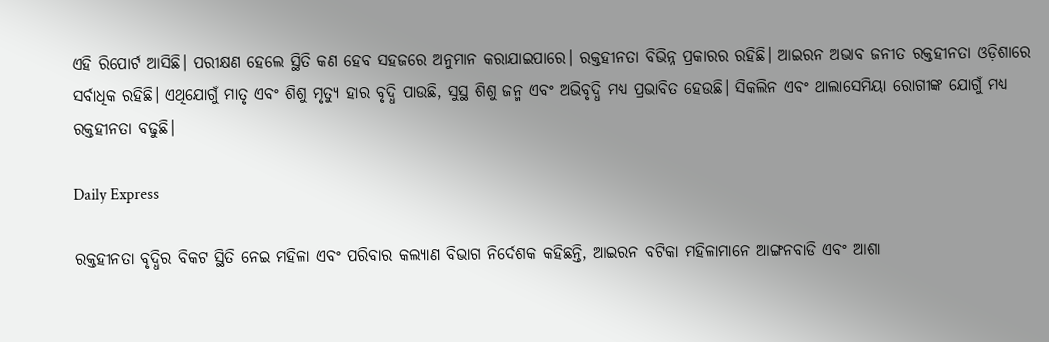ଏହି ରିପୋର୍ଟ ଆସିଛି। ପରୀକ୍ଷଣ ହେଲେ ସ୍ଥିତି କଣ ହେବ ସହଜରେ ଅନୁମାନ କରାଯାଇପାରେ। ରକ୍ତହୀନତା ବିଭିନ୍ନ ପ୍ରକାରର ରହିଛି। ଆଇରନ ଅଭାବ ଜନୀତ ରକ୍ତହୀନତା ଓଡ଼ିଶାରେ ସର୍ବାଧିକ ରହିଛି। ଏଥିଯୋଗୁଁ ମାତୃ ଏବଂ ଶିଶୁ ମୃତ୍ୟୁ ହାର ବୃଦ୍ଧି ପାଉଛି, ସୁସ୍ଥ ଶିଶୁ ଜନ୍ମ ଏବଂ ଅଭିବୃଦ୍ଧି ମଧ୍ୟ ପ୍ରଭାବିତ ହେଉଛି। ସିକଲିନ ଏବଂ ଥାଲାସେମିୟା ରୋଗୀଙ୍କ ଯୋଗୁଁ ମଧ୍ୟ ରକ୍ତହୀନତା ବଢୁଛି।

Daily Express

ରକ୍ତହୀନତା ବୃଦ୍ଧିର ବିକଟ ସ୍ଥିତି ନେଇ ମହିଳା ଏବଂ ପରିବାର କଲ୍ୟାଣ ବିଭାଗ ନିର୍ଦେଶକ କହିଛନ୍ତି, ଆଇରନ ବଟିକା ମହିଳାମାନେ ଆଙ୍ଗନବାଡି ଏବଂ ଆଶା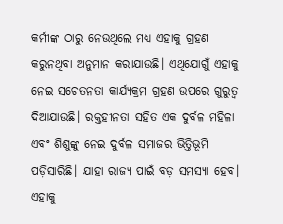କର୍ମୀଙ୍କ ଠାରୁ ନେଉଥିଲେ ମଧ୍ୟ ଏହାକୁ ଗ୍ରହଣ କରୁନଥିବା ଅନୁମାନ କରାଯାଉଛି। ଏଥିଯୋଗୁଁ ଏହାକୁ ନେଇ ସଚେତନତା କାର୍ଯ୍ୟକ୍ରମ ଗ୍ରହଣ ଉପରେ ଗୁରୁତ୍ବ ଦିଆଯାଉଛି। ରକ୍ତହୀନତା ସହିତ ଏକ ଦୁର୍ବଳ ମହିଳା ଏବଂ ଶିଶୁଙ୍କୁ ନେଇ ଦୁର୍ବଳ ସମାଜର ଭିତ୍ତିଭୂମି ପଡ଼ିସାରିଛି। ଯାହା ରାଜ୍ୟ ପାଇଁ ବଡ଼ ସମସ୍ୟା ହେବ। ଏହାକୁ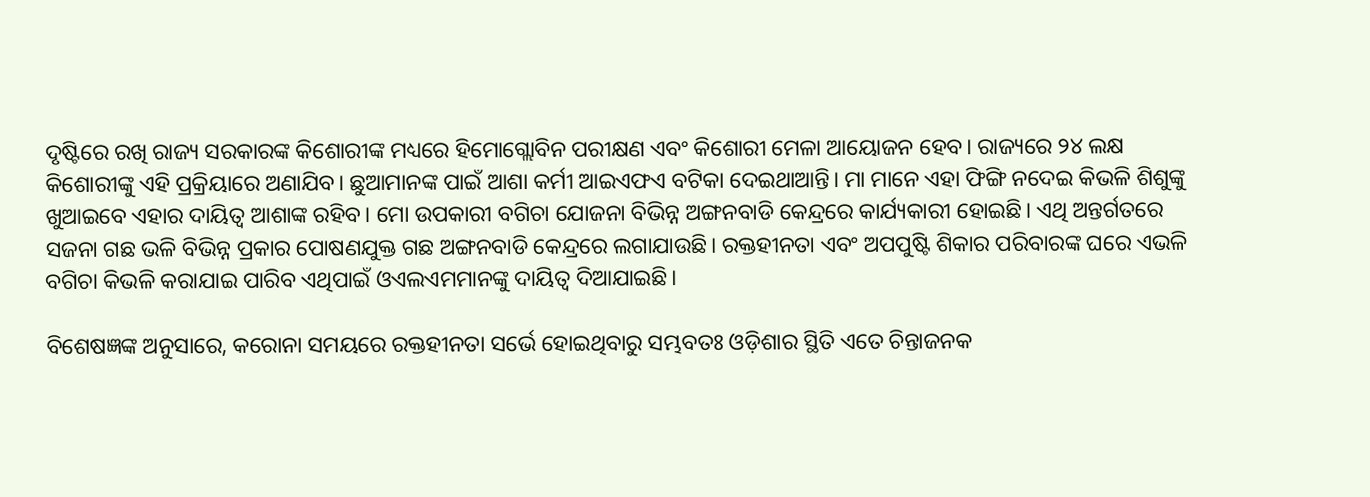ଦୃଷ୍ଟିରେ ରଖି ରାଜ୍ୟ ସରକାରଙ୍କ କିଶୋରୀଙ୍କ ମଧ୍ୟରେ ହିମୋଗ୍ଲୋବିନ ପରୀକ୍ଷଣ ଏବଂ କିଶୋରୀ ମେଳା ଆୟୋଜନ ହେବ। ରାଜ୍ୟରେ ୨୪ ଲକ୍ଷ କିଶୋରୀଙ୍କୁ ଏହି ପ୍ରକ୍ରିୟାରେ ଅଣାଯିବ। ଛୁଆମାନଙ୍କ ପାଇଁ ଆଶା କର୍ମୀ ଆଇଏଫଏ ବଟିକା ଦେଇଥାଆନ୍ତି। ମା ମାନେ ଏହା ଫିଙ୍ଗି ନଦେଇ କିଭଳି ଶିଶୁଙ୍କୁ ଖୁଆଇବେ ଏହାର ଦାୟିତ୍ବ ଆଶାଙ୍କ ରହିବ। ମୋ ଉପକାରୀ ବଗିଚା ଯୋଜନା ବିଭିନ୍ନ ଅଙ୍ଗନବାଡି କେନ୍ଦ୍ରରେ କାର୍ଯ୍ୟକାରୀ ହୋଇଛି। ଏଥି ଅନ୍ତର୍ଗତରେ ସଜନା ଗଛ ଭଳି ବିଭିନ୍ନ ପ୍ରକାର ପୋଷଣଯୁକ୍ତ ଗଛ ଅଙ୍ଗନବାଡି କେନ୍ଦ୍ରରେ ଲଗାଯାଉଛି। ରକ୍ତହୀନତା ଏବଂ ଅପପୁଷ୍ଟି ଶିକାର ପରିବାରଙ୍କ ଘରେ ଏଭଳି ବଗିଚା କିଭଳି କରାଯାଇ ପାରିବ ଏଥିପାଇଁ ଓଏଲଏମମାନଙ୍କୁ ଦାୟିତ୍ବ ଦିଆଯାଇଛି।

ବିଶେଷଜ୍ଞଙ୍କ ଅନୁସାରେ, କରୋନା ସମୟରେ ରକ୍ତହୀନତା ସର୍ଭେ ହୋଇଥିବାରୁ ସମ୍ଭବତଃ ଓଡ଼ିଶାର ସ୍ଥିତି ଏତେ ଚିନ୍ତାଜନକ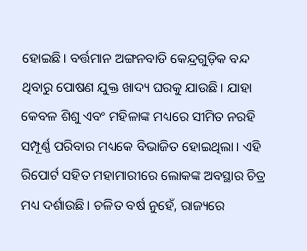ହୋଇଛି। ବର୍ତ୍ତମାନ ଅଙ୍ଗନବାଡି କେନ୍ଦ୍ରଗୁଡ଼ିକ ବନ୍ଦ ଥିବାରୁ ପୋଷଣ ଯୁକ୍ତ ଖାଦ୍ୟ ଘରକୁ ଯାଉଛି। ଯାହା କେବଳ ଶିଶୁ ଏବଂ ମହିଳାଙ୍କ ମଧ୍ୟରେ ସୀମିତ ନରହି ସମ୍ପୂର୍ଣ୍ଣ ପରିବାର ମଧ୍ୟକେ ବିଭାଜିତ ହୋଇଥିଲା। ଏହି ରିପୋର୍ଟ ସହିତ ମହାମାରୀରେ ଲୋକଙ୍କ ଅବସ୍ଥାର ଚିତ୍ର ମଧ୍ୟ ଦର୍ଶାଉଛି। ଚଳିତ ବର୍ଷ ନୁହେଁ, ରାଜ୍ୟରେ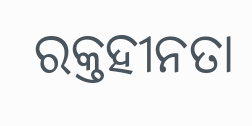ରକ୍ତହୀନତା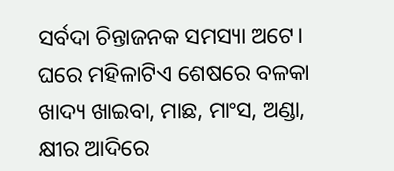ସର୍ବଦା ଚିନ୍ତାଜନକ ସମସ୍ୟା ଅଟେ। ଘରେ ମହିଳାଟିଏ ଶେଷରେ ବଳକା ଖାଦ୍ୟ ଖାଇବା, ମାଛ, ମାଂସ, ଅଣ୍ଡା, କ୍ଷୀର ଆଦିରେ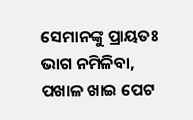ସେମାନଙ୍କୁ ପ୍ରାୟତଃ ଭାଗ ନମିଳିବା, ପଖାଳ ଖାଇ ପେଟ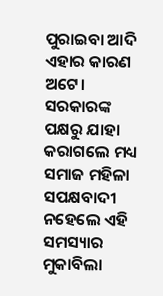ପୁରାଇବା ଆଦି ଏହାର କାରଣ ଅଟେ। ସରକାରଙ୍କ ପକ୍ଷରୁ ଯାହା କରାଗଲେ ମଧ୍ୟ ସମାଜ ମହିଳା ସପକ୍ଷବାଦୀ ନହେଲେ ଏହି ସମସ୍ୟାର ମୁକାବିଲା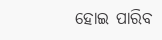ହୋଇ ପାରିବ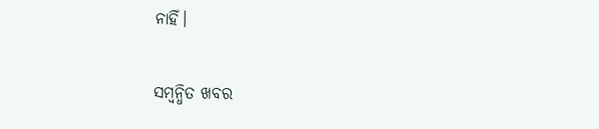ନାହିଁ।

ସମ୍ବନ୍ଧିତ ଖବର